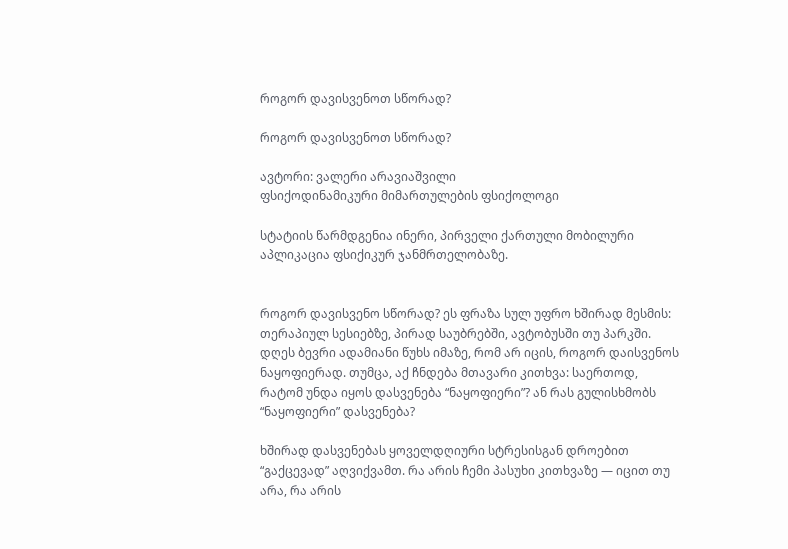როგორ დავისვენოთ სწორად?

როგორ დავისვენოთ სწორად?

ავტორი: ვალერი არავიაშვილი
ფსიქოდინამიკური მიმართულების ფსიქოლოგი

სტატიის წარმდგენია ინერი, პირველი ქართული მობილური აპლიკაცია ფსიქიკურ ჯანმრთელობაზე.


როგორ დავისვენო სწორად? ეს ფრაზა სულ უფრო ხშირად მესმის: თერაპიულ სესიებზე, პირად საუბრებში, ავტობუსში თუ პარკში. დღეს ბევრი ადამიანი წუხს იმაზე, რომ არ იცის, როგორ დაისვენოს ნაყოფიერად. თუმცა, აქ ჩნდება მთავარი კითხვა: საერთოდ, რატომ უნდა იყოს დასვენება “ნაყოფიერი”? ან რას გულისხმობს “ნაყოფიერი” დასვენება?

ხშირად დასვენებას ყოველდღიური სტრესისგან დროებით “გაქცევად” აღვიქვამთ. რა არის ჩემი პასუხი კითხვაზე — იცით თუ არა, რა არის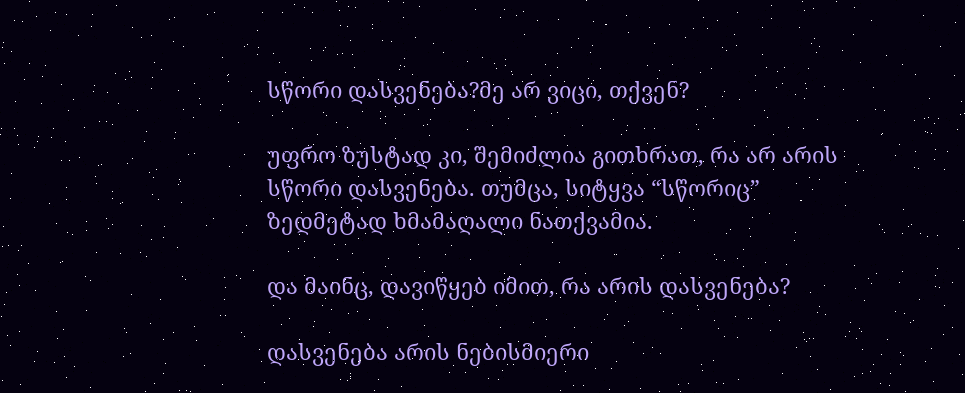სწორი დასვენება?მე არ ვიცი, თქვენ?

უფრო ზუსტად კი, შემიძლია გითხრათ, რა არ არის სწორი დასვენება. თუმცა, სიტყვა “სწორიც” ზედმეტად ხმამაღალი ნათქვამია.

და მაინც, დავიწყებ იმით, რა არის დასვენება?

დასვენება არის ნებისმიერი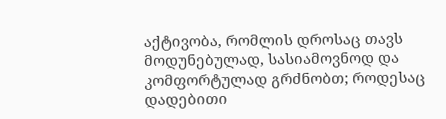აქტივობა, რომლის დროსაც თავს მოდუნებულად, სასიამოვნოდ და კომფორტულად გრძნობთ; როდესაც დადებითი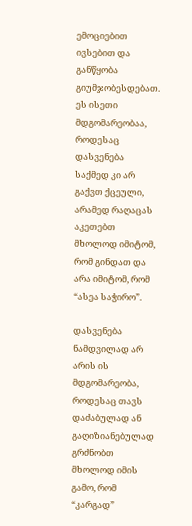ემოციებით ივსებით და განწყობა გიუმჯობესდებათ. ეს ისეთი მდგომარეობაა, როდესაც დასვენება საქმედ კი არ გაქვთ ქცეული, არამედ რაღაცას აკეთებთ მხოლოდ იმიტომ, რომ გინდათ და არა იმიტომ, რომ “ასეა საჭირო”.

დასვენება ნამდვილად არ არის ის მდგომარეობა, როდესაც თავს დაძაბულად ან გაღიზიანებულად გრძნობთ მხოლოდ იმის გამო, რომ “კარგად”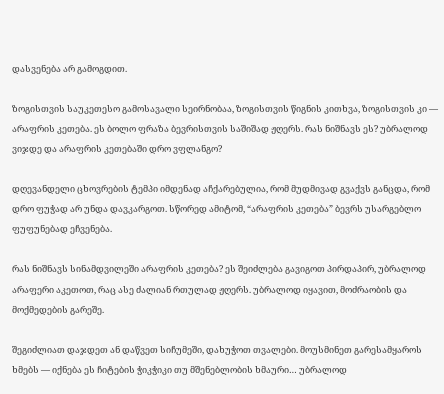დასვენება არ გამოგდით.

ზოგისთვის საუკეთესო გამოსავალი სეირნობაა, ზოგისთვის წიგნის კითხვა, ზოგისთვის კი — არაფრის კეთება. ეს ბოლო ფრაზა ბევრისთვის საშიშად ჟღერს. რას ნიშნავს ეს? უბრალოდ ვიჯდე და არაფრის კეთებაში დრო ვფლანგო?

დღევანდელი ცხოვრების ტემპი იმდენად აჩქარებულია, რომ მუდმივად გვაქვს განცდა, რომ დრო ფუჭად არ უნდა დავკარგოთ. სწორედ ამიტომ, “არაფრის კეთება” ბევრს უსარგებლო ფუფუნებად ეჩვენება.

რას ნიშნავს სინამდვილეში არაფრის კეთება? ეს შეიძლება გავიგოთ პირდაპირ, უბრალოდ არაფერი აკეთოთ, რაც ასე ძალიან რთულად ჟღერს. უბრალოდ იყავით, მოძრაობის და მოქმედების გარეშე.

შეგიძლიათ დაჯდეთ ან დაწვეთ სიჩუმეში, დახუჭოთ თვალები. მოუსმინეთ გარესამყაროს ხმებს — იქნება ეს ჩიტების ჭიკჭიკი თუ მშენებლობის ხმაური… უბრალოდ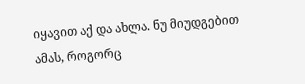იყავით აქ და ახლა. ნუ მიუდგებით ამას, როგორც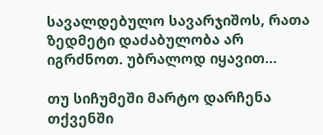სავალდებულო სავარჯიშოს, რათა ზედმეტი დაძაბულობა არ იგრძნოთ. უბრალოდ იყავით…

თუ სიჩუმეში მარტო დარჩენა თქვენში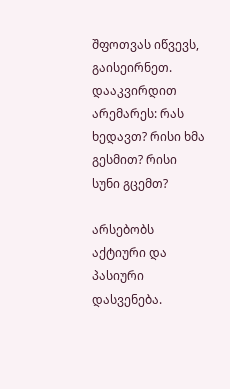შფოთვას იწვევს, გაისეირნეთ. დააკვირდით არემარეს: რას ხედავთ? რისი ხმა გესმით? რისი სუნი გცემთ?

არსებობს აქტიური და პასიური დასვენება.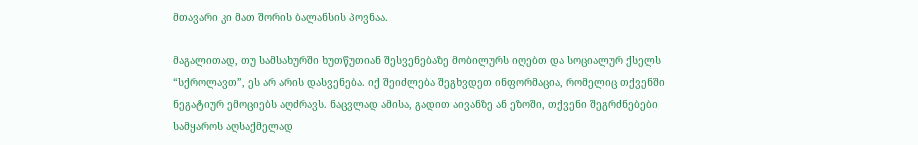მთავარი კი მათ შორის ბალანსის პოვნაა.

მაგალითად, თუ სამსახურში ხუთწუთიან შესვენებაზე მობილურს იღებთ და სოციალურ ქსელს “სქროლავთ”, ეს არ არის დასვენება. იქ შეიძლება შეგხვდეთ ინფორმაცია, რომელიც თქვენში ნეგატიურ ემოციებს აღძრავს. ნაცვლად ამისა, გადით აივანზე ან ეზოში, თქვენი შეგრძნებები სამყაროს აღსაქმელად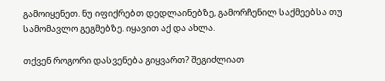გამოიყენეთ. ნუ იფიქრებთ დედლაინებზე, გამორჩენილ საქმეებსა თუ სამომავლო გეგმებზე. იყავით აქ და ახლა.

თქვენ როგორი დასვენება გიყვართ? შეგიძლიათ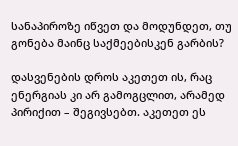სანაპიროზე იწვეთ და მოდუნდეთ, თუ გონება მაინც საქმეებისკენ გარბის?

დასვენების დროს აკეთეთ ის, რაც ენერგიას კი არ გამოგცლით, არამედ პირიქით – შეგივსებთ. აკეთეთ ეს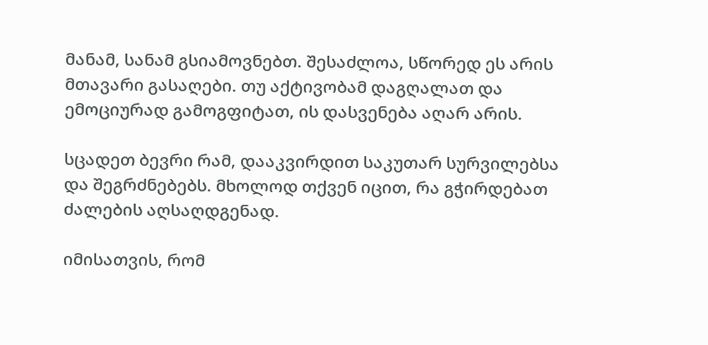მანამ, სანამ გსიამოვნებთ. შესაძლოა, სწორედ ეს არის მთავარი გასაღები. თუ აქტივობამ დაგღალათ და ემოციურად გამოგფიტათ, ის დასვენება აღარ არის.

სცადეთ ბევრი რამ, დააკვირდით საკუთარ სურვილებსა და შეგრძნებებს. მხოლოდ თქვენ იცით, რა გჭირდებათ ძალების აღსაღდგენად.

იმისათვის, რომ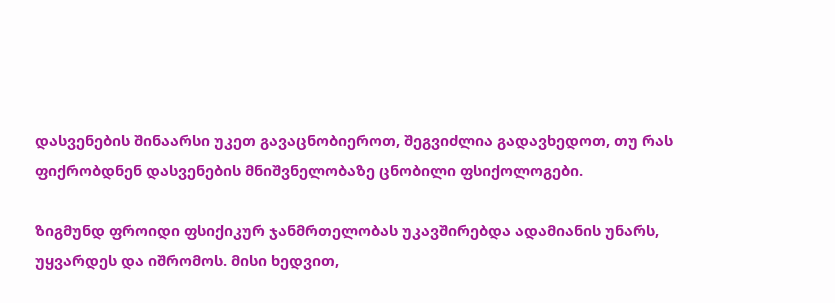დასვენების შინაარსი უკეთ გავაცნობიეროთ, შეგვიძლია გადავხედოთ, თუ რას ფიქრობდნენ დასვენების მნიშვნელობაზე ცნობილი ფსიქოლოგები.

ზიგმუნდ ფროიდი ფსიქიკურ ჯანმრთელობას უკავშირებდა ადამიანის უნარს, უყვარდეს და იშრომოს. მისი ხედვით,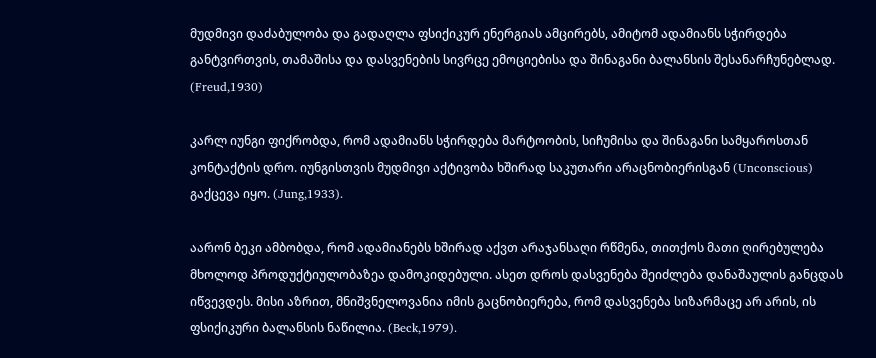მუდმივი დაძაბულობა და გადაღლა ფსიქიკურ ენერგიას ამცირებს, ამიტომ ადამიანს სჭირდება განტვირთვის, თამაშისა და დასვენების სივრცე ემოციებისა და შინაგანი ბალანსის შესანარჩუნებლად. (Freud,1930)

კარლ იუნგი ფიქრობდა, რომ ადამიანს სჭირდება მარტოობის, სიჩუმისა და შინაგანი სამყაროსთან კონტაქტის დრო. იუნგისთვის მუდმივი აქტივობა ხშირად საკუთარი არაცნობიერისგან (Unconscious) გაქცევა იყო. (Jung,1933).

აარონ ბეკი ამბობდა, რომ ადამიანებს ხშირად აქვთ არაჯანსაღი რწმენა, თითქოს მათი ღირებულება მხოლოდ პროდუქტიულობაზეა დამოკიდებული. ასეთ დროს დასვენება შეიძლება დანაშაულის განცდას იწვევდეს. მისი აზრით, მნიშვნელოვანია იმის გაცნობიერება, რომ დასვენება სიზარმაცე არ არის, ის ფსიქიკური ბალანსის ნაწილია. (Beck,1979).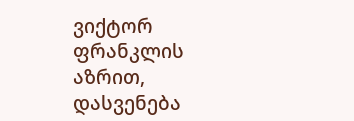ვიქტორ ფრანკლის აზრით, დასვენება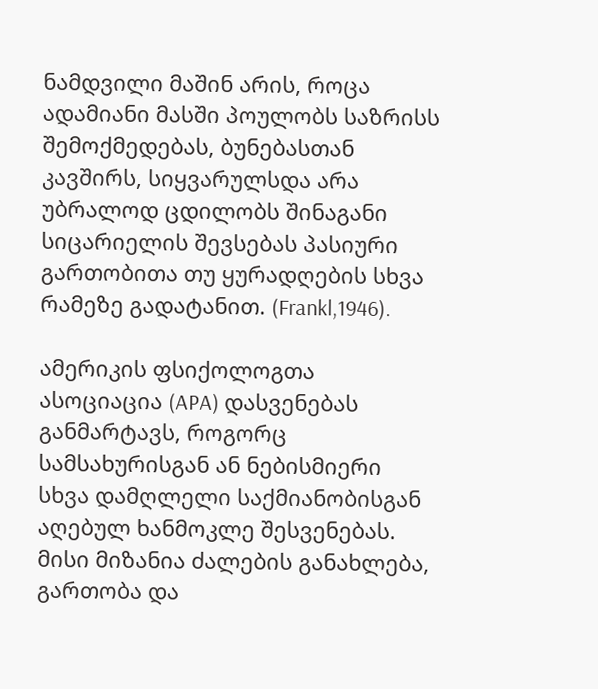ნამდვილი მაშინ არის, როცა ადამიანი მასში პოულობს საზრისს შემოქმედებას, ბუნებასთან კავშირს, სიყვარულსდა არა უბრალოდ ცდილობს შინაგანი სიცარიელის შევსებას პასიური გართობითა თუ ყურადღების სხვა რამეზე გადატანით. (Frankl,1946).

ამერიკის ფსიქოლოგთა ასოციაცია (APA) დასვენებას განმარტავს, როგორც სამსახურისგან ან ნებისმიერი სხვა დამღლელი საქმიანობისგან აღებულ ხანმოკლე შესვენებას. მისი მიზანია ძალების განახლება, გართობა და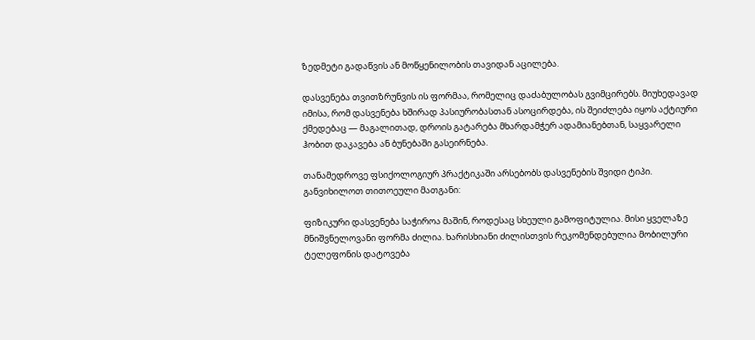ზედმეტი გადაწვის ან მოწყენილობის თავიდან აცილება.

დასვენება თვითზრუნვის ის ფორმაა, რომელიც დაძაბულობას გვიმცირებს. მიუხედავად იმისა, რომ დასვენება ხშირად პასიურობასთან ასოცირდება, ის შეიძლება იყოს აქტიური ქმედებაც — მაგალითად, დროის გატარება მხარდამჭერ ადამიანებთან, საყვარელი ჰობით დაკავება ან ბუნებაში გასეირნება.

თანამედროვე ფსიქოლოგიურ პრაქტიკაში არსებობს დასვენების შვიდი ტიპი. განვიხილოთ თითოეული მათგანი:

ფიზიკური დასვენება საჭიროა მაშინ, როდესაც სხეული გამოფიტულია. მისი ყველაზე მნიშვნელოვანი ფორმა ძილია. ხარისხიანი ძილისთვის რეკომენდებულია მობილური ტელეფონის დატოვება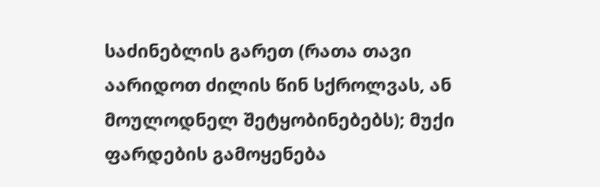საძინებლის გარეთ (რათა თავი აარიდოთ ძილის წინ სქროლვას, ან მოულოდნელ შეტყობინებებს); მუქი ფარდების გამოყენება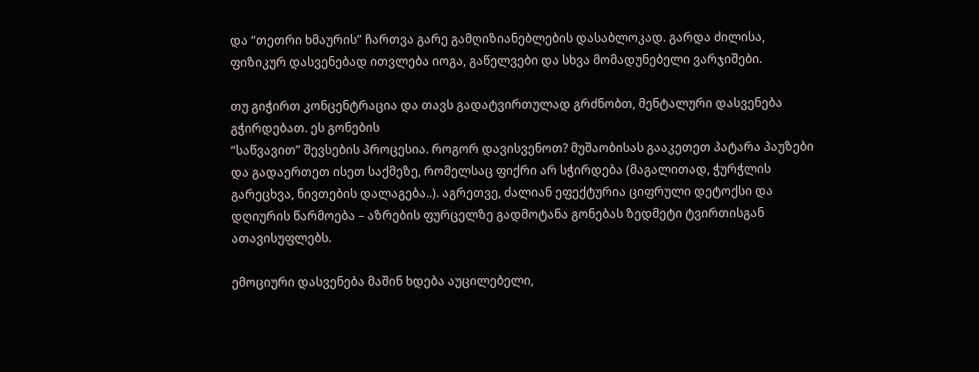და “თეთრი ხმაურის” ჩართვა გარე გამღიზიანებლების დასაბლოკად. გარდა ძილისა, ფიზიკურ დასვენებად ითვლება იოგა, გაწელვები და სხვა მომადუნებელი ვარჯიშები.

თუ გიჭირთ კონცენტრაცია და თავს გადატვირთულად გრძნობთ, მენტალური დასვენება გჭირდებათ. ეს გონების
“საწვავით” შევსების პროცესია. როგორ დავისვენოთ? მუშაობისას გააკეთეთ პატარა პაუზები და გადაერთეთ ისეთ საქმეზე, რომელსაც ფიქრი არ სჭირდება (მაგალითად, ჭურჭლის გარეცხვა, ნივთების დალაგება..). აგრეთვე, ძალიან ეფექტურია ციფრული დეტოქსი და დღიურის წარმოება – აზრების ფურცელზე გადმოტანა გონებას ზედმეტი ტვირთისგან ათავისუფლებს.

ემოციური დასვენება მაშინ ხდება აუცილებელი,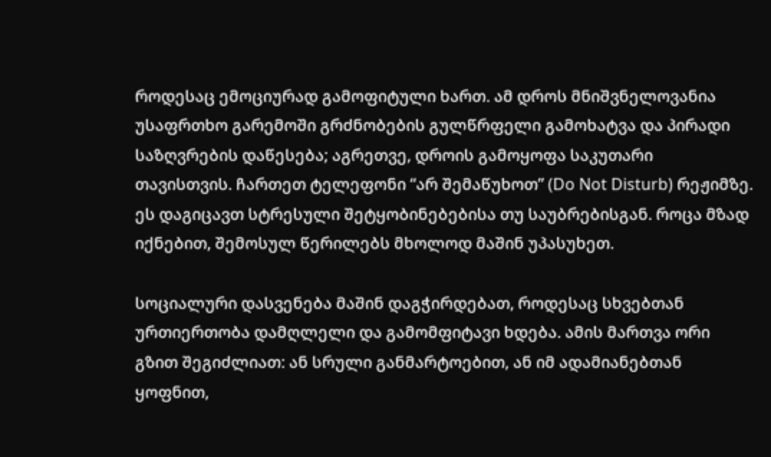როდესაც ემოციურად გამოფიტული ხართ. ამ დროს მნიშვნელოვანია უსაფრთხო გარემოში გრძნობების გულწრფელი გამოხატვა და პირადი საზღვრების დაწესება; აგრეთვე, დროის გამოყოფა საკუთარი თავისთვის. ჩართეთ ტელეფონი “არ შემაწუხოთ” (Do Not Disturb) რეჟიმზე. ეს დაგიცავთ სტრესული შეტყობინებებისა თუ საუბრებისგან. როცა მზად იქნებით, შემოსულ წერილებს მხოლოდ მაშინ უპასუხეთ.

სოციალური დასვენება მაშინ დაგჭირდებათ, როდესაც სხვებთან ურთიერთობა დამღლელი და გამომფიტავი ხდება. ამის მართვა ორი გზით შეგიძლიათ: ან სრული განმარტოებით, ან იმ ადამიანებთან ყოფნით,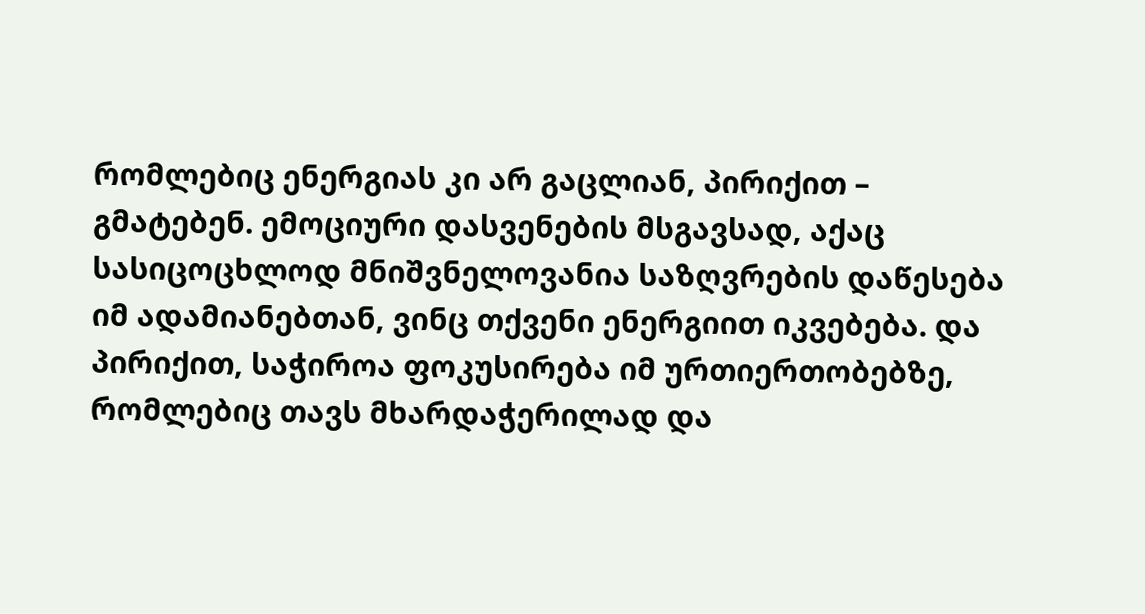რომლებიც ენერგიას კი არ გაცლიან, პირიქით – გმატებენ. ემოციური დასვენების მსგავსად, აქაც სასიცოცხლოდ მნიშვნელოვანია საზღვრების დაწესება იმ ადამიანებთან, ვინც თქვენი ენერგიით იკვებება. და პირიქით, საჭიროა ფოკუსირება იმ ურთიერთობებზე, რომლებიც თავს მხარდაჭერილად და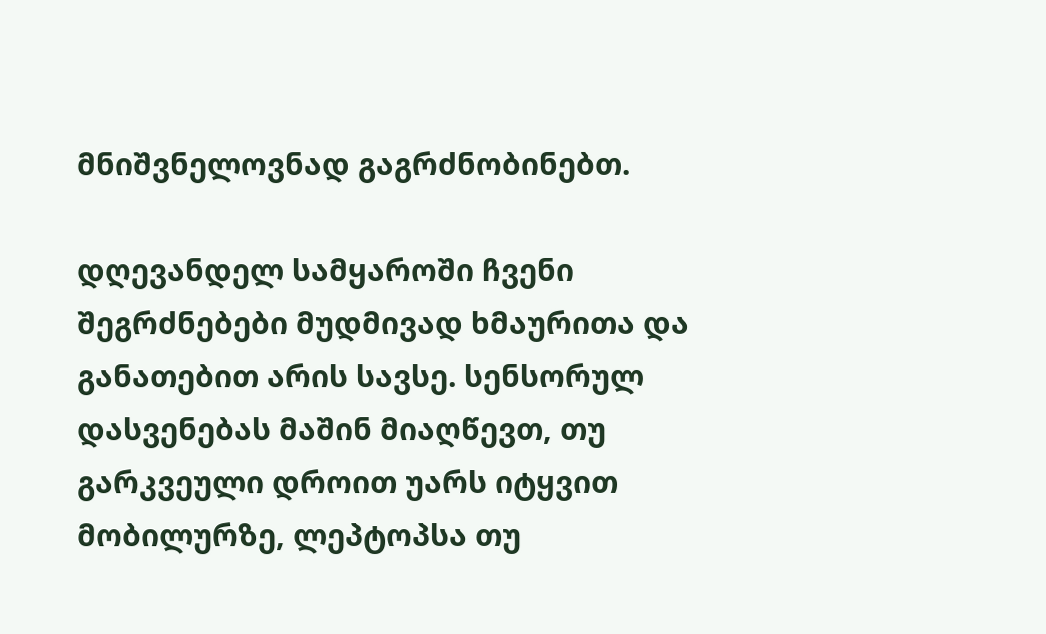მნიშვნელოვნად გაგრძნობინებთ.

დღევანდელ სამყაროში ჩვენი შეგრძნებები მუდმივად ხმაურითა და განათებით არის სავსე. სენსორულ დასვენებას მაშინ მიაღწევთ, თუ გარკვეული დროით უარს იტყვით მობილურზე, ლეპტოპსა თუ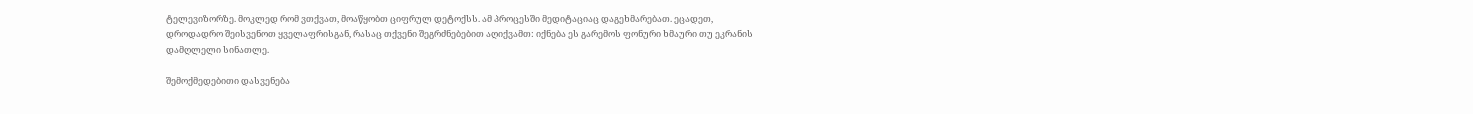ტელევიზორზე. მოკლედ რომ ვთქვათ, მოაწყობთ ციფრულ დეტოქსს. ამ პროცესში მედიტაციაც დაგეხმარებათ. ეცადეთ, დროდადრო შეისვენოთ ყველაფრისგან, რასაც თქვენი შეგრძნებებით აღიქვამთ: იქნება ეს გარემოს ფონური ხმაური თუ ეკრანის დამღლელი სინათლე.

შემოქმედებითი დასვენება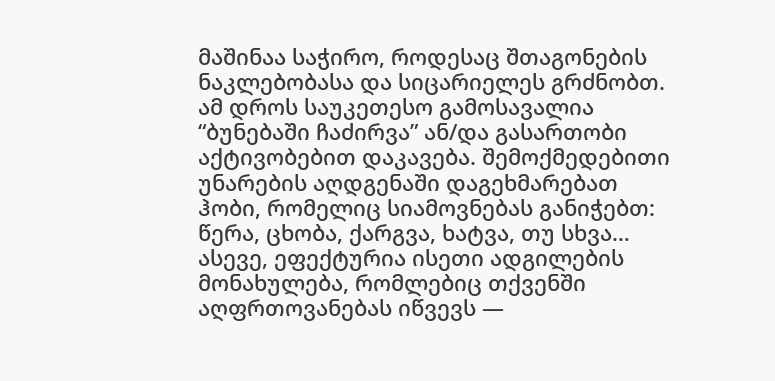მაშინაა საჭირო, როდესაც შთაგონების ნაკლებობასა და სიცარიელეს გრძნობთ. ამ დროს საუკეთესო გამოსავალია “ბუნებაში ჩაძირვა” ან/და გასართობი აქტივობებით დაკავება. შემოქმედებითი უნარების აღდგენაში დაგეხმარებათ ჰობი, რომელიც სიამოვნებას განიჭებთ: წერა, ცხობა, ქარგვა, ხატვა, თუ სხვა… ასევე, ეფექტურია ისეთი ადგილების მონახულება, რომლებიც თქვენში აღფრთოვანებას იწვევს —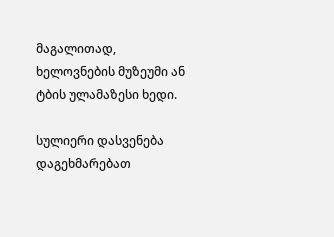მაგალითად, ხელოვნების მუზეუმი ან ტბის ულამაზესი ხედი.

სულიერი დასვენება დაგეხმარებათ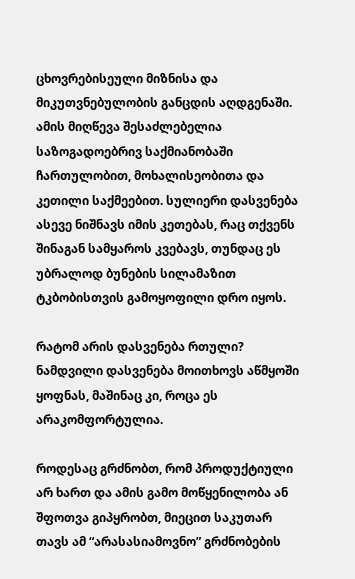ცხოვრებისეული მიზნისა და მიკუთვნებულობის განცდის აღდგენაში. ამის მიღწევა შესაძლებელია საზოგადოებრივ საქმიანობაში ჩართულობით, მოხალისეობითა და კეთილი საქმეებით. სულიერი დასვენება ასევე ნიშნავს იმის კეთებას, რაც თქვენს შინაგან სამყაროს კვებავს, თუნდაც ეს უბრალოდ ბუნების სილამაზით ტკბობისთვის გამოყოფილი დრო იყოს.

რატომ არის დასვენება რთული? ნამდვილი დასვენება მოითხოვს აწმყოში ყოფნას, მაშინაც კი, როცა ეს არაკომფორტულია.

როდესაც გრძნობთ, რომ პროდუქტიული არ ხართ და ამის გამო მოწყენილობა ან შფოთვა გიპყრობთ, მიეცით საკუთარ თავს ამ “არასასიამოვნო” გრძნობების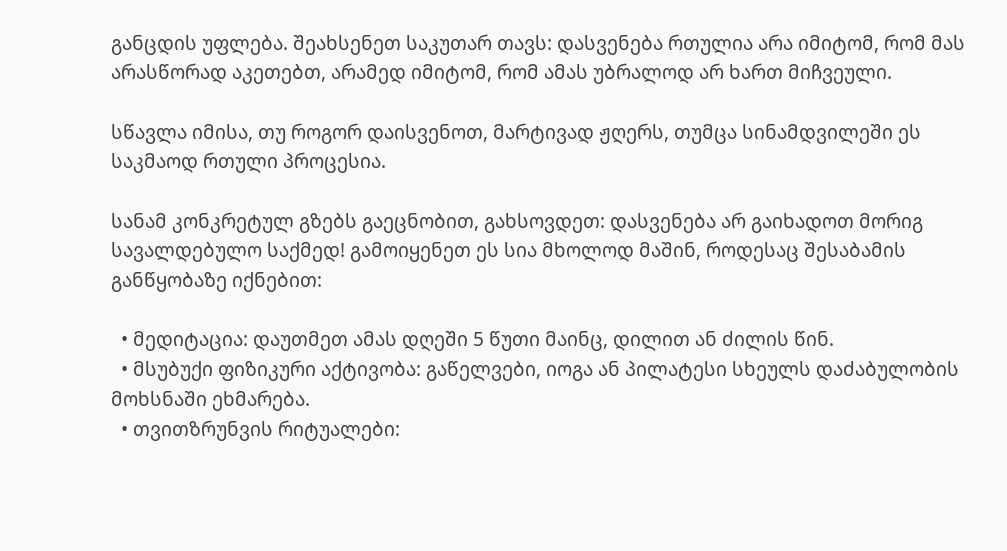განცდის უფლება. შეახსენეთ საკუთარ თავს: დასვენება რთულია არა იმიტომ, რომ მას არასწორად აკეთებთ, არამედ იმიტომ, რომ ამას უბრალოდ არ ხართ მიჩვეული.

სწავლა იმისა, თუ როგორ დაისვენოთ, მარტივად ჟღერს, თუმცა სინამდვილეში ეს საკმაოდ რთული პროცესია.

სანამ კონკრეტულ გზებს გაეცნობით, გახსოვდეთ: დასვენება არ გაიხადოთ მორიგ სავალდებულო საქმედ! გამოიყენეთ ეს სია მხოლოდ მაშინ, როდესაც შესაბამის განწყობაზე იქნებით:

  • მედიტაცია: დაუთმეთ ამას დღეში 5 წუთი მაინც, დილით ან ძილის წინ.
  • მსუბუქი ფიზიკური აქტივობა: გაწელვები, იოგა ან პილატესი სხეულს დაძაბულობის მოხსნაში ეხმარება.
  • თვითზრუნვის რიტუალები: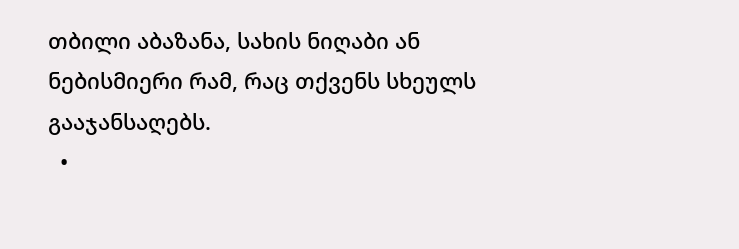თბილი აბაზანა, სახის ნიღაბი ან ნებისმიერი რამ, რაც თქვენს სხეულს გააჯანსაღებს.
  •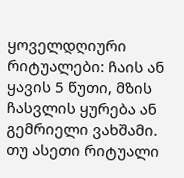ყოველდღიური რიტუალები: ჩაის ან ყავის 5 წუთი, მზის ჩასვლის ყურება ან გემრიელი ვახშამი. თუ ასეთი რიტუალი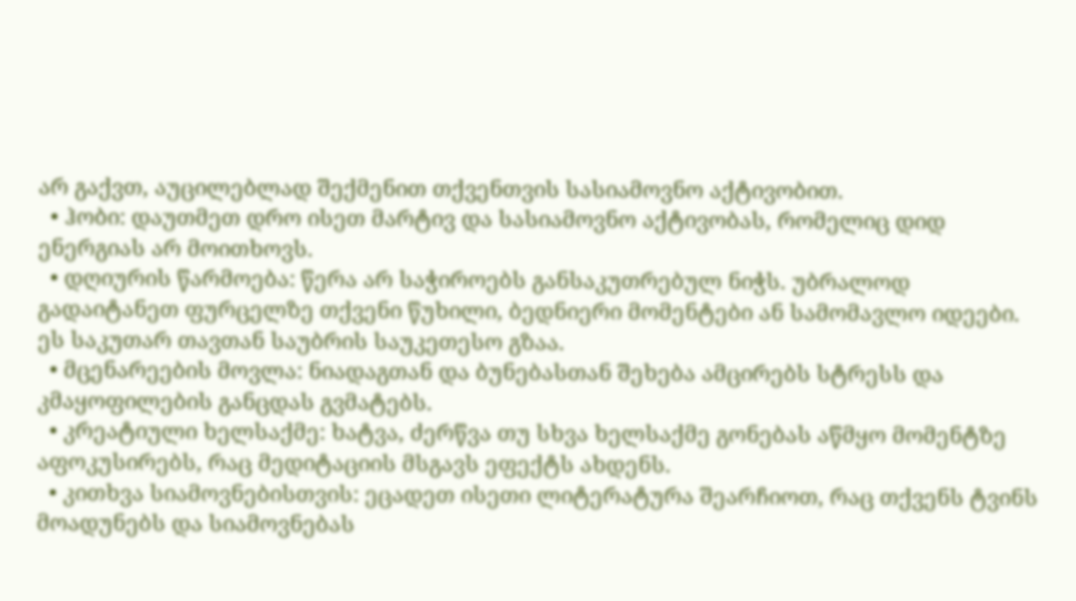არ გაქვთ, აუცილებლად შექმენით თქვენთვის სასიამოვნო აქტივობით.
  • ჰობი: დაუთმეთ დრო ისეთ მარტივ და სასიამოვნო აქტივობას, რომელიც დიდ ენერგიას არ მოითხოვს.
  • დღიურის წარმოება: წერა არ საჭიროებს განსაკუთრებულ ნიჭს. უბრალოდ გადაიტანეთ ფურცელზე თქვენი წუხილი, ბედნიერი მომენტები ან სამომავლო იდეები. ეს საკუთარ თავთან საუბრის საუკეთესო გზაა.
  • მცენარეების მოვლა: ნიადაგთან და ბუნებასთან შეხება ამცირებს სტრესს და კმაყოფილების განცდას გვმატებს.
  • კრეატიული ხელსაქმე: ხატვა, ძერწვა თუ სხვა ხელსაქმე გონებას აწმყო მომენტზე აფოკუსირებს, რაც მედიტაციის მსგავს ეფექტს ახდენს.
  • კითხვა სიამოვნებისთვის: ეცადეთ ისეთი ლიტერატურა შეარჩიოთ, რაც თქვენს ტვინს მოადუნებს და სიამოვნებას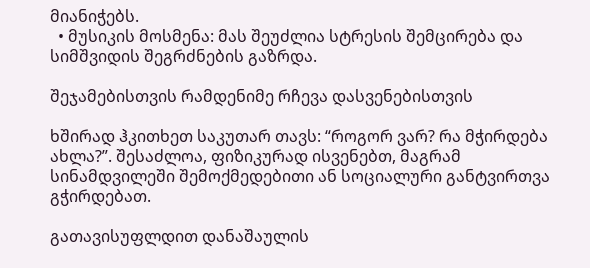მიანიჭებს.
  • მუსიკის მოსმენა: მას შეუძლია სტრესის შემცირება და სიმშვიდის შეგრძნების გაზრდა.

შეჯამებისთვის რამდენიმე რჩევა დასვენებისთვის

ხშირად ჰკითხეთ საკუთარ თავს: “როგორ ვარ? რა მჭირდება ახლა?”. შესაძლოა, ფიზიკურად ისვენებთ, მაგრამ სინამდვილეში შემოქმედებითი ან სოციალური განტვირთვა გჭირდებათ.

გათავისუფლდით დანაშაულის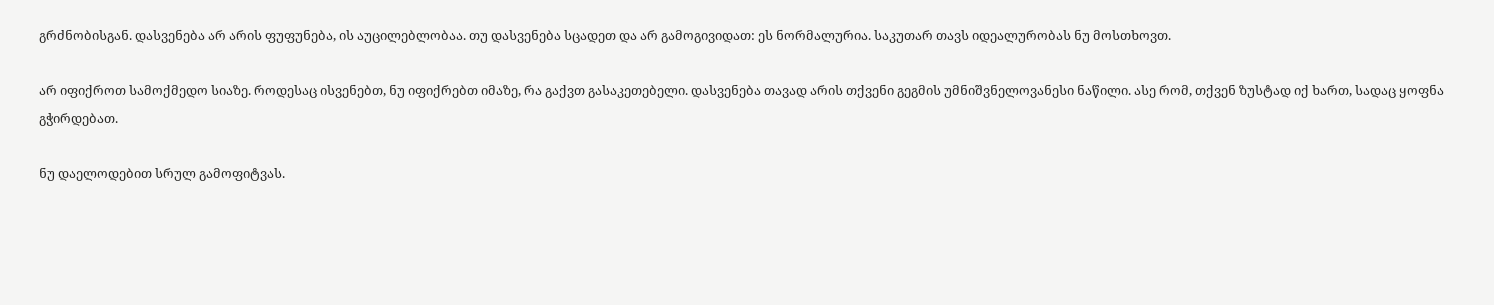გრძნობისგან. დასვენება არ არის ფუფუნება, ის აუცილებლობაა. თუ დასვენება სცადეთ და არ გამოგივიდათ: ეს ნორმალურია. საკუთარ თავს იდეალურობას ნუ მოსთხოვთ.

არ იფიქროთ სამოქმედო სიაზე. როდესაც ისვენებთ, ნუ იფიქრებთ იმაზე, რა გაქვთ გასაკეთებელი. დასვენება თავად არის თქვენი გეგმის უმნიშვნელოვანესი ნაწილი. ასე რომ, თქვენ ზუსტად იქ ხართ, სადაც ყოფნა გჭირდებათ.

ნუ დაელოდებით სრულ გამოფიტვას.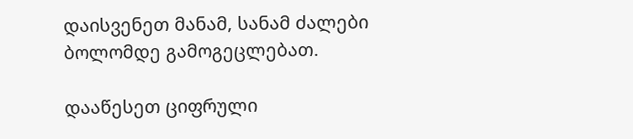დაისვენეთ მანამ, სანამ ძალები ბოლომდე გამოგეცლებათ.

დააწესეთ ციფრული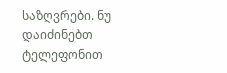საზღვრები. ნუ დაიძინებთ ტელეფონით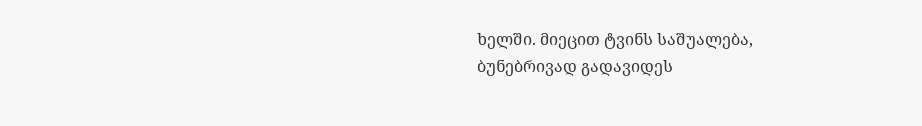ხელში. მიეცით ტვინს საშუალება, ბუნებრივად გადავიდეს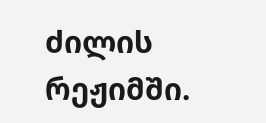ძილის რეჟიმში.